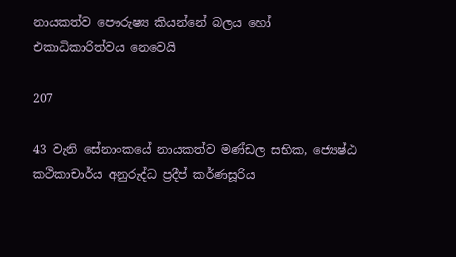නායකත්ව පෞරුෂ්‍ය කියන්නේ බලය හෝ එකාධිකාරිත්වය නෙවෙයි

207

43 වැනි සේනාංකයේ නායකත්ව මණ්ඩල සභික, ජ්‍යෙෂ්ඨ කථිකාචාර්ය අනුරුද්ධ ප්‍රදීප් කර්ණසූරිය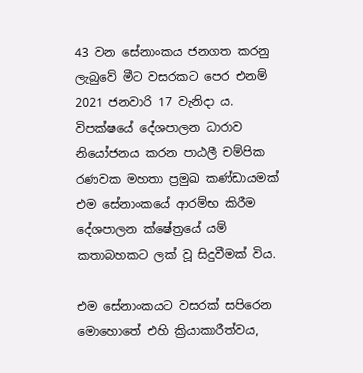43 වන සේනාංකය ජනගත කරනු ලැබුවේ මීට වසරකට පෙර එනම් 2021 ජනවාරි 17 වැනිදා ය. විපක්ෂයේ දේශපාලන ධාරාව නියෝජනය කරන පාඨලී චම්පික රණවක මහතා ප්‍රමුඛ කණ්ඩායමක් එම සේනාංකයේ ආරම්භ කිරීම දේශපාලන ක්ෂේත්‍රයේ යම් කතාබහකට ලක් වූ සිදුවීමක් විය.

එම සේනාංකයට වසරක් සපිරෙන මොහොතේ එහි ක්‍රියාකාරීත්වය,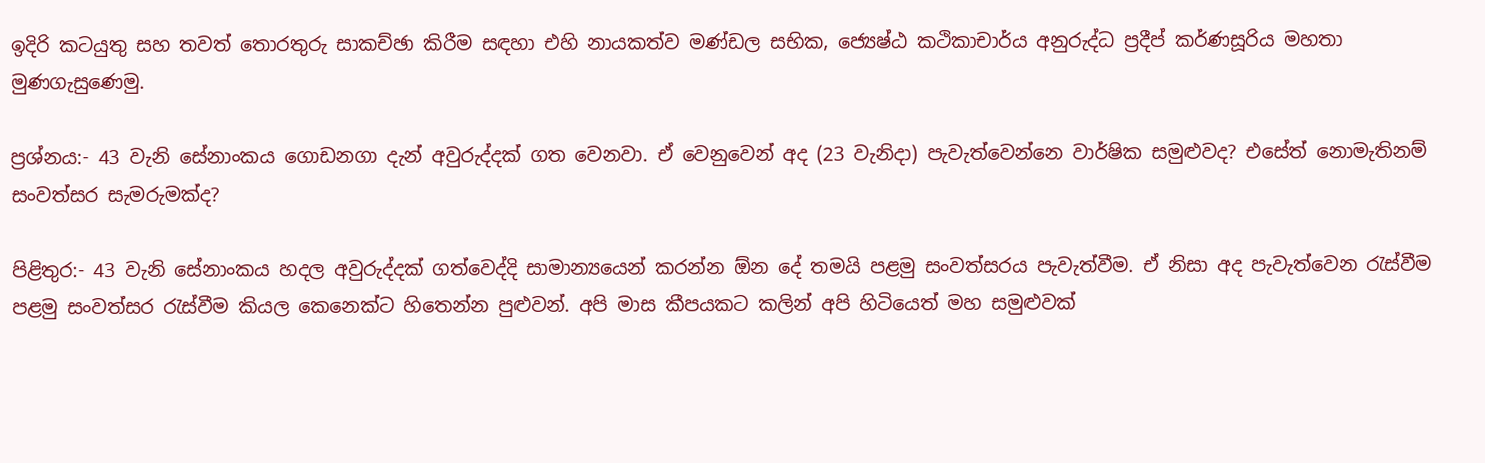ඉදිරි කටයුතු සහ තවත් තොරතුරු සාකච්ඡා කිරීම සඳහා එහි නායකත්ව මණ්ඩල සභික, ජ්‍යෙෂ්ඨ කථිකාචාර්ය අනුරුද්ධ ප්‍රදීප් කර්ණසූරිය මහතා මුණගැසුණෙමු.

ප්‍රශ්නය:- 43 වැනි සේනාංකය ගොඩනගා දැන් අවුරුද්දක් ගත වෙනවා. ඒ වෙනුවෙන් අද (23 වැනිදා) පැවැත්වෙන්නෙ වාර්ෂික සමුළුවද? එසේත් නොමැතිනම් සංවත්සර සැමරුමක්ද?

පිළිතුර:- 43 වැනි සේනාංකය හදල අවුරුද්දක් ගත්වෙද්දි සාමාන්‍යයෙන් කරන්න ඕන දේ තමයි පළමු සංවත්සරය පැවැත්වීම. ඒ නිසා අද පැවැත්වෙන රැස්වීම පළමු සංවත්සර රැස්වීම කියල කෙනෙක්ට හිතෙන්න පුළුවන්. අපි මාස කීපයකට කලින් අපි හිටියෙත් මහ සමුළුවක්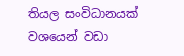තියල සංවිධානයක් වශයෙන් වඩා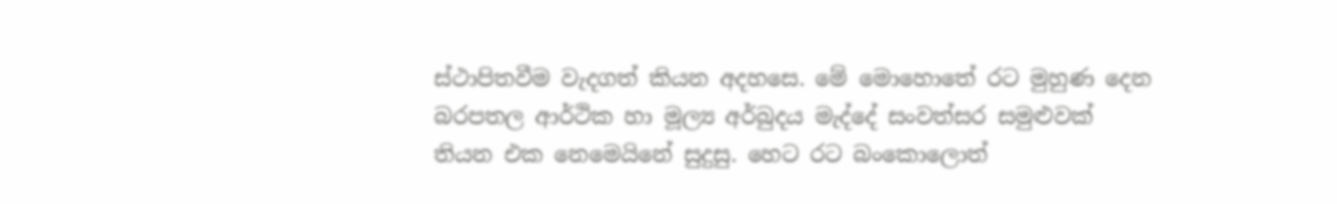ස්ථාපිතවීම වැදගත් කියන අදහසෙ. මේ මොහොතේ රට මුහුණ දෙන බරපතල ආර්ථික හා මූල්‍ය අර්බුදය මැද්දේ සංවත්සර සමුළුවක් තියන එක නෙමෙයිනේ සුදුසු. හෙට රට බංකොලොත්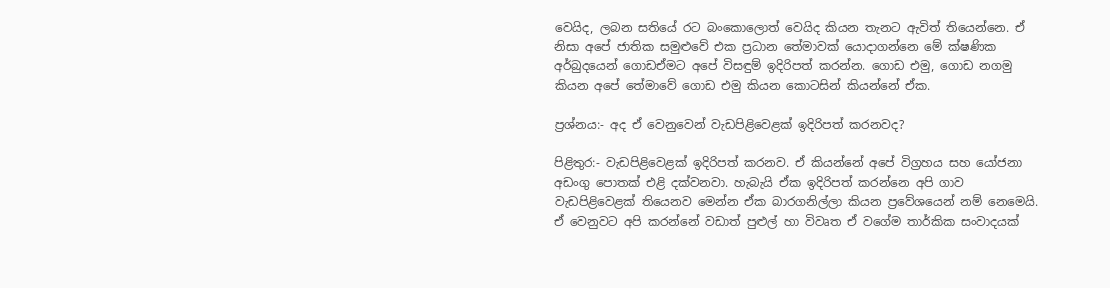වෙයිද, ලබන සතියේ රට බංකොලොත් වෙයිද කියන තැනට ඇවිත් තියෙන්නෙ. ඒ නිසා අපේ ජාතික සමුළුවේ එක ප්‍රධාන තේමාවක් යොදාගන්නෙ මේ ක්ෂණික අර්බුදයෙන් ගොඩඒමට අපේ විසඳුම් ඉදිරිපත් කරන්න. ගොඩ එමු, ගොඩ නගමු කියන අපේ තේමාවේ ගොඩ එමු කියන කොටසින් කියන්නේ ඒක.

ප්‍රශ්නය:- අද ඒ වෙනුවෙන් වැඩපිළිවෙළක් ඉදිරිපත් කරනවද?

පිළිතුර:- වැඩපිළිවෙළක් ඉදිරිපත් කරනව. ඒ කියන්නේ අපේ විග්‍රහය සහ යෝජනා අඩංගු පොතක් එළි දක්වනවා. හැබැයි ඒක ඉදිරිපත් කරන්නෙ අපි ගාව වැඩපිළිවෙළක් තියෙනව මෙන්න ඒක බාරගනිල්ලා කියන ප්‍රවේශයෙන් නම් නෙමෙයි. ඒ වෙනුවට අපි කරන්නේ වඩාත් පුළුල් හා විවෘත ඒ වගේම තාර්කික සංවාදයක්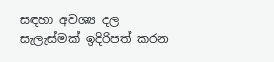සඳහා අවශ්‍ය දල සැලැස්මක් ඉදිරිපත් කරන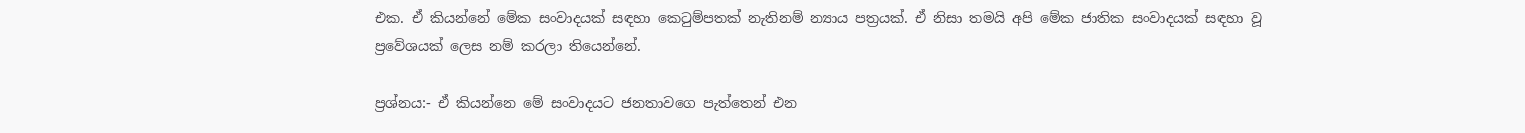එක. ඒ කියන්නේ මේක සංවාදයක් සඳහා කෙටුම්පතක් නැතිනම් න්‍යාය පත්‍රයක්. ඒ නිසා තමයි අපි මේක ජාතික සංවාදයක් සඳහා වූ ප්‍රවේශයක් ලෙස නම් කරලා තියෙන්නේ.

ප්‍රශ්නය:- ඒ කියන්නෙ මේ සංවාදයට ජනතාවගෙ පැත්තෙන් එන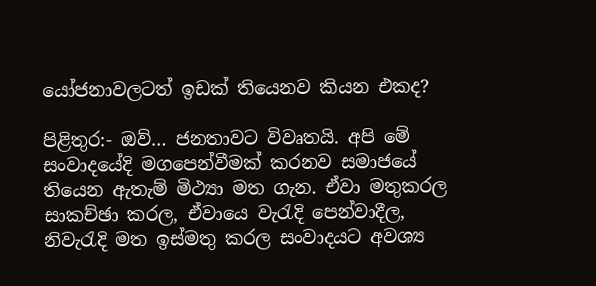යෝජනාවලටත් ඉඩක් තියෙනව කියන එකද?

පිළිතුර:- ඔව්… ජනතාවට විවෘතයි. අපි මේ සංවාදයේදි මගපෙන්වීමක් කරනව සමාජයේ තියෙන ඇතැම් මිථ්‍යා මත ගැන. ඒවා මතුකරල සාකච්ඡා කරල, ඒවායෙ වැරැදි පෙන්වාදීල, නිවැරැදි මත ඉස්මතු කරල සංවාදයට අවශ්‍ය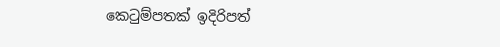කෙටුම්පතක් ඉදිරිපත්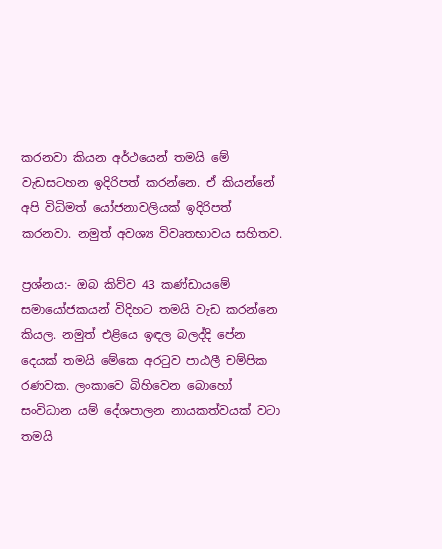කරනවා කියන අර්ථයෙන් තමයි මේ වැඩසටහන ඉදිරිපත් කරන්නෙ. ඒ කියන්නේ අපි විධිමත් යෝජනාවලියක් ඉදිරිපත් කරනවා. නමුත් අවශ්‍ය විවෘතභාවය සහිතව.

ප්‍රශ්නය:- ඔබ කිව්ව 43 කණ්ඩායමේ සමායෝජකයන් විදිහට තමයි වැඩ කරන්නෙ කියල. නමුත් එළියෙ ඉඳල බලද්දි පේන දෙයක් තමයි මේකෙ අරටුව පාඨලී චම්පික රණවක. ලංකාවෙ බිහිවෙන බොහෝ සංවිධාන යම් දේශපාලන නායකත්වයක් වටා තමයි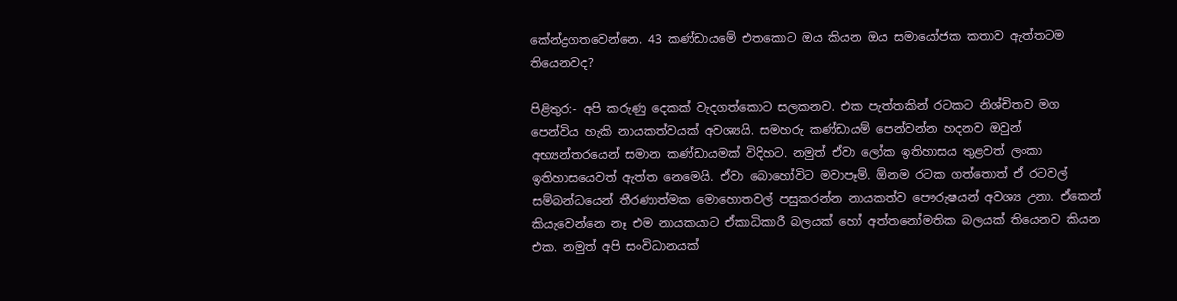කේන්ද්‍රගතවෙන්නෙ. 43 කණ්ඩායමේ එතකොට ඔය කියන ඔය සමායෝජක කතාව ඇත්තටම තියෙනවද?

පිළිතුර:- අපි කරුණු දෙකක් වැදගත්කොට සලකනව. එක පැත්තකින් රටකට නිශ්චිතව මග පෙන්විය හැකි නායකත්වයක් අවශ්‍යයි. සමහරු කණ්ඩායම් පෙන්වන්න හදනව ඔවුන් අභ්‍යන්තරයෙන් සමාන කණ්ඩායමක් විදිහට. නමුත් ඒවා ලෝක ඉතිහාසය තුළවත් ලංකා ඉතිහාසයෙවත් ඇත්ත නෙමෙයි. ඒවා බොහෝවිට මවාපෑම්. ඕනම රටක ගත්තොත් ඒ රටවල් සම්බන්ධයෙන් තීරණාත්මක මොහොතවල් පසුකරන්න නායකත්ව පෞරුෂයන් අවශ්‍ය උනා. ඒකෙන් කියැවෙන්නෙ නෑ එම නායකයාට ඒකාධිකාරී බලයක් හෝ අත්තනෝමතික බලයක් තියෙනව කියන එක. නමුත් අපි සංවිධානයක්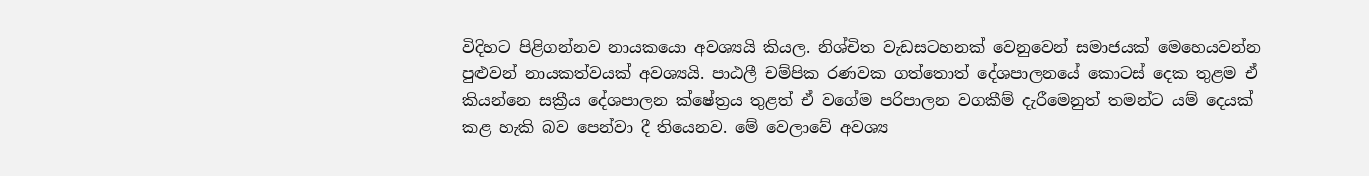විදිහට පිළිගන්නව නායකයො අවශ්‍යයි කියල. නිශ්චිත වැඩසටහනක් වෙනුවෙන් සමාජයක් මෙහෙයවන්න පුළුවන් නායකත්වයක් අවශ්‍යයි. පාඨලී චම්පික රණවක ගත්තොත් දේශපාලනයේ කොටස් දෙක තුළම ඒ කියන්නෙ සක්‍රීය දේශපාලන ක්ෂේත්‍රය තුළත් ඒ වගේම පරිපාලන වගකීම් දැරීමෙනුත් තමන්ට යම් දෙයක් කළ හැකි බව පෙන්වා දී තියෙනව. මේ වෙලාවේ අවශ්‍ය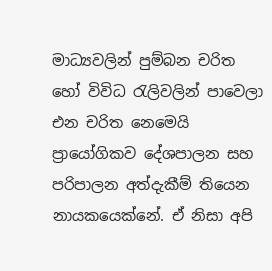මාධ්‍යවලින් පුම්බන චරිත හෝ විවිධ රැලිවලින් පාවෙලා එන චරිත නෙමෙයි ප්‍රායෝගිකව දේශපාලන සහ පරිපාලන අත්දැකීම් තියෙන නායකයෙක්නේ. ඒ නිසා අපි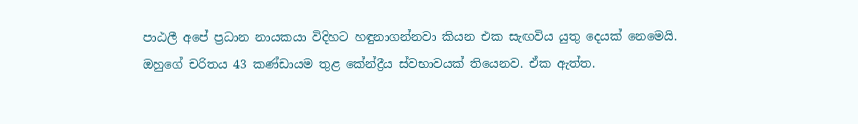පාඨලී අපේ ප්‍රධාන නායකයා විදිහට හඳුනාගන්නවා කියන එක සැඟවිය යුතු දෙයක් නෙමෙයි. ඔහුගේ චරිතය 43 කණ්ඩායම තුළ කේන්ද්‍රීය ස්වභාවයක් තියෙනව. ඒක ඇත්ත.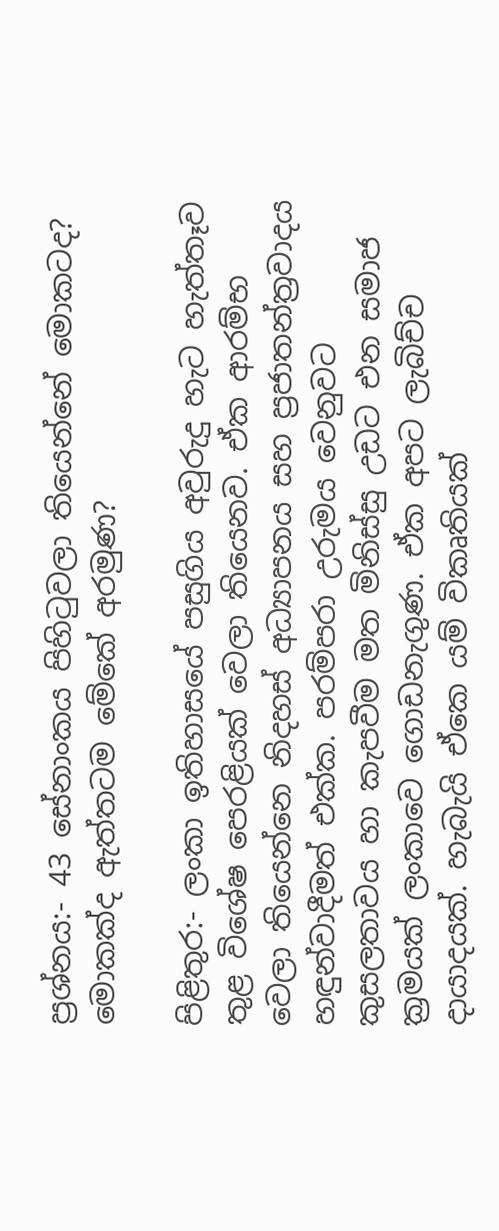ප්‍රශ්නය:- 43 සේනාංකය පිහිටුවලා තියෙන්නේ මොකටද? මොකක්ද ඇත්තටම මේකේ අරමුණ?

පිළිතුර:- ලංකා ඉතිහාසයේ පසුගිය අවුරුදු හැට හැත්තෑව තුළ විශේෂ පෙරළියක් වෙලා තියෙනව. ඒක ආරම්භ වෙලා තියෙන්නෙ නිදහස් අධ්‍යාපනය සහ ප්‍රජාතන්ත්‍රවාදය හඳුන්වාදීමත් එක්ක. පරම්පරා උරුමය වෙනුවට කුසලතාවය හා කැපවීම මත මිනිස්සු උඩට එන සමාජ ක්‍රමයක් ලංකාවෙ ගොඩනැගුණ. ඒක අපට ලැබිච්ච දායාදයක්. හැබැයි ඒකෙ යම් විකෘතියක්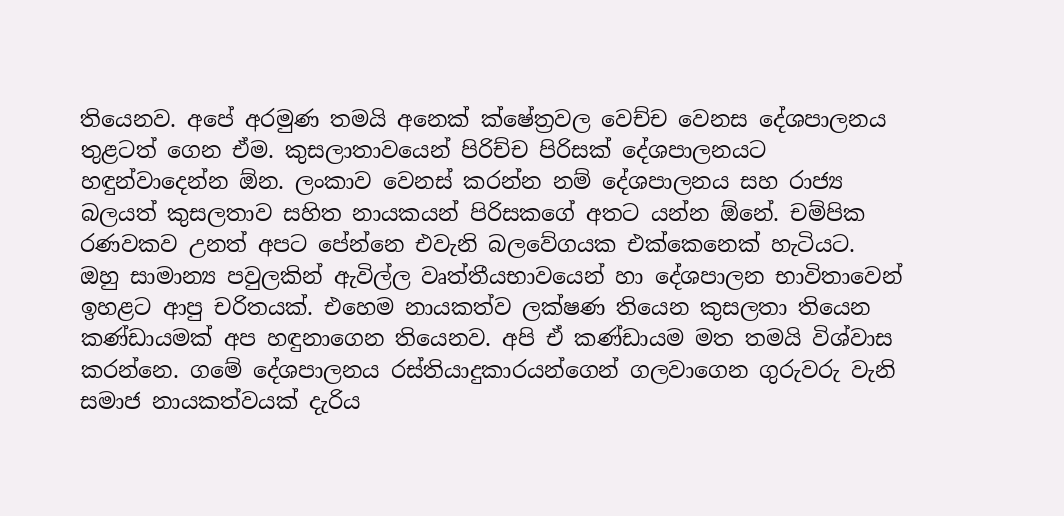තියෙනව. අපේ අරමුණ තමයි අනෙක් ක්ෂේත්‍රවල වෙච්ච වෙනස දේශපාලනය තුළටත් ගෙන ඒම. කුසලාතාවයෙන් පිරිච්ච පිරිසක් දේශපාලනයට හඳුන්වාදෙන්න ඕන. ලංකාව වෙනස් කරන්න නම් දේශපාලනය සහ රාජ්‍ය බලයත් කුසලතාව සහිත නායකයන් පිරිසකගේ අතට යන්න ඕනේ. චම්පික රණවකව උනත් අපට පේන්නෙ එවැනි බලවේගයක එක්කෙනෙක් හැටියට. ඔහු සාමාන්‍ය පවුලකින් ඇවිල්ල වෘත්තීයභාවයෙන් හා දේශපාලන භාවිතාවෙන් ඉහළට ආපු චරිතයක්. එහෙම නායකත්ව ලක්ෂණ තියෙන කුසලතා තියෙන කණ්ඩායමක් අප හඳුනාගෙන තියෙනව. අපි ඒ කණ්ඩායම මත තමයි විශ්වාස කරන්නෙ. ගමේ දේශපාලනය රස්තියාදුකාරයන්ගෙන් ගලවාගෙන ගුරුවරු වැනි සමාජ නායකත්වයක් දැරිය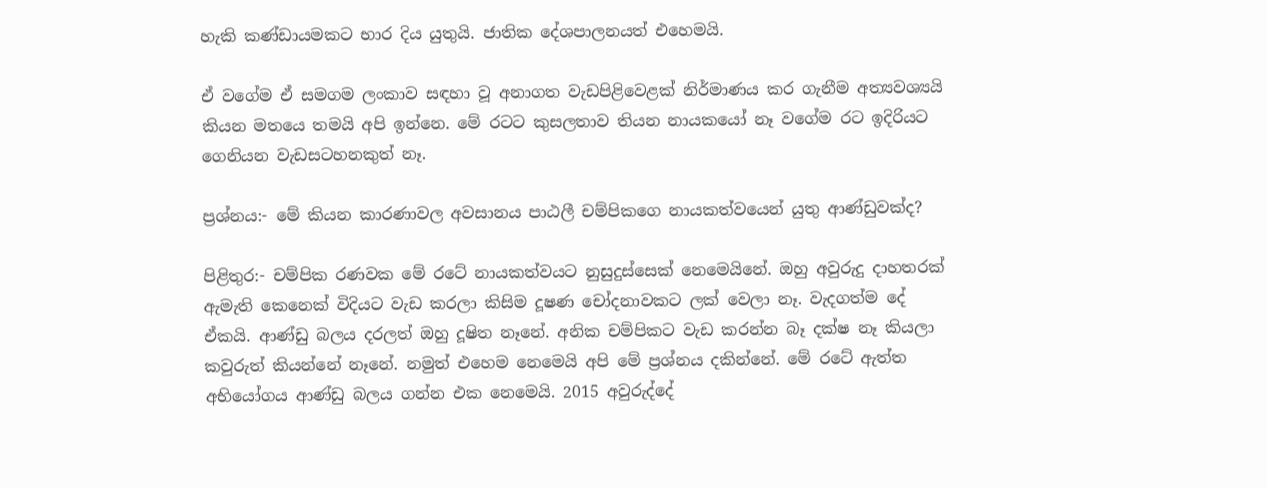හැකි කණ්ඩායමකට භාර දිය යුතුයි. ජාතික දේශපාලනයත් එහෙමයි.

ඒ වගේම ඒ සමගම ලංකාව සඳහා වූ අනාගත වැඩපිළිවෙළක් නිර්මාණය කර ගැනීම අත්‍යවශ්‍යයි කියන මතයෙ තමයි අපි ඉන්නෙ. මේ රටට කුසලතාව තියන නායකයෝ නෑ වගේම රට ඉදිරියට ගෙනියන වැඩසටහනකුත් නෑ.

ප්‍රශ්නය:- මේ කියන කාරණාවල අවසානය පාඨලී චම්පිකගෙ නායකත්වයෙන් යුතු ආණ්ඩුවක්ද?

පිළිතුර:- චම්පික රණවක මේ රටේ නායකත්වයට නුසුදුස්සෙක් නෙමෙයිනේ. ඔහු අවුරුදු දාහතරක් ඇමැති කෙනෙක් විදියට වැඩ කරලා කිසිම දූෂණ චෝදනාවකට ලක් වෙලා නෑ. වැදගත්ම දේ ඒකයි. ආණ්ඩු බලය දරලත් ඔහු දූෂිත නෑනේ. අනික චම්පිකට වැඩ කරන්න බෑ දක්ෂ නෑ කියලා කවුරුත් කියන්නේ නෑනේ. නමුත් එහෙම නෙමෙයි අපි මේ ප්‍රශ්නය දකින්නේ. මේ රටේ ඇත්ත අභියෝගය ආණ්ඩු බලය ගන්න එක නෙමෙයි. 2015 අවුරුද්දේ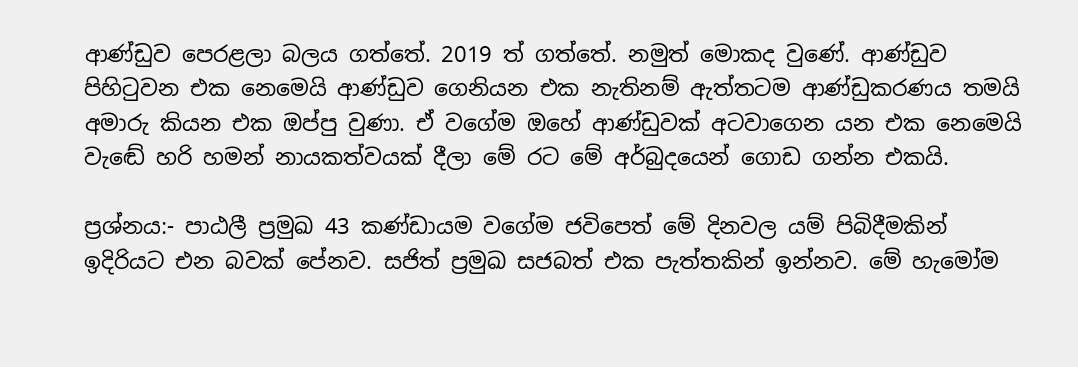ආණ්ඩුව පෙරළලා බලය ගත්තේ. 2019 ත් ගත්තේ. නමුත් මොකද වුණේ. ආණ්ඩුව පිහිටුවන එක නෙමෙයි ආණ්ඩුව ගෙනියන එක නැතිනම් ඇත්තටම ආණ්ඩුකරණය තමයි අමාරු කියන එක ඔප්පු වුණා. ඒ වගේම ඔහේ ආණ්ඩුවක් අටවාගෙන යන එක නෙමෙයි වැඬේ හරි හමන් නායකත්වයක් දීලා මේ රට මේ අර්බුදයෙන් ගොඩ ගන්න එකයි.

ප්‍රශ්නය:- පාඨලී ප්‍රමුඛ 43 කණ්ඩායම වගේම ජවිපෙත් මේ දිනවල යම් පිබිදීමකින් ඉදිරියට එන බවක් පේනව. සජිත් ප්‍රමුඛ සජබත් එක පැත්තකින් ඉන්නව. මේ හැමෝම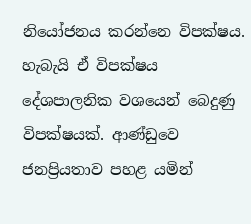නියෝජනය කරන්නෙ විපක්ෂය. හැබැයි ඒ විපක්ෂය දේශපාලනික වශයෙන් බෙදුණු විපක්ෂයක්. ආණ්ඩුවෙ ජනප්‍රියතාව පහළ යමින්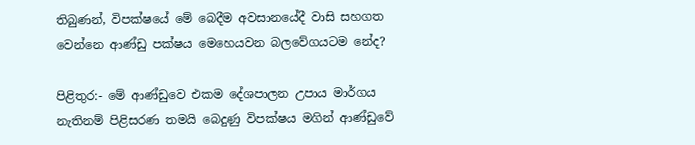තිබුණන්, විපක්ෂයේ මේ බෙදීම අවසානයේදී වාසි සහගත වෙන්නෙ ආණ්ඩු පක්ෂය මෙහෙයවන බලවේගයටම නේද?

පිළිතුර:- මේ ආණ්ඩුවෙ එකම දේශපාලන උපාය මාර්ගය නැතිනම් පිළිසරණ තමයි බෙදුණු විපක්ෂය මගින් ආණ්ඩුවේ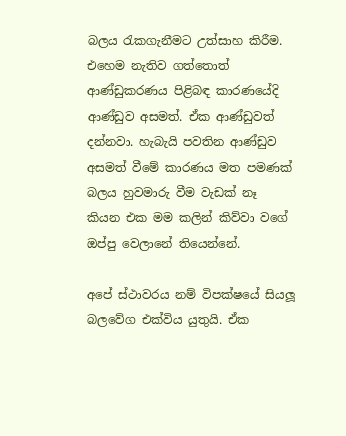බලය රැකගැනීමට උත්සාහ කිරීම. එහෙම නැතිව ගත්තොත් ආණ්ඩුකරණය පිළිබඳ කාරණයේදි ආණ්ඩුව අසමත්. ඒක ආණ්ඩුවත් දන්නවා. හැබැයි පවතින ආණ්ඩුව අසමත් වීමේ කාරණය මත පමණක් බලය හුවමාරු වීම වැඩක් නෑ කියන එක මම කලින් කිව්වා වගේ ඔප්පු වෙලානේ තියෙන්නේ.

අපේ ස්ථාවරය නම් විපක්ෂයේ සියලූ බලවේග එක්විය යුතුයි. ඒක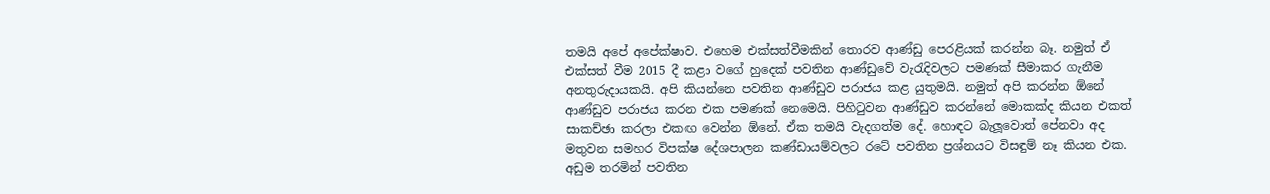තමයි අපේ අපේක්ෂාව. එහෙම එක්සත්වීමකින් තොරව ආණ්ඩු පෙරළියක් කරන්න බෑ. නමුත් ඒ එක්සත් වීම 2015 දී කළා වගේ හුදෙක් පවතින ආණ්ඩුවේ වැරැදිවලට පමණක් සීමාකර ගැනීම අනතුරුදායකයි. අපි කියන්නෙ පවතින ආණ්ඩුව පරාජය කළ යුතුමයි. නමුත් අපි කරන්න ඕනේ ආණ්ඩුව පරාජය කරන එක පමණක් නෙමෙයි. පිහිටුවන ආණ්ඩුව කරන්නේ මොකක්ද කියන එකත් සාකච්ඡා කරලා එකඟ වෙන්න ඕනේ. ඒක තමයි වැදගත්ම දේ. හොඳට බැලූවොත් පේනවා අද මතුවන සමහර විපක්ෂ දේශපාලන කණ්ඩායම්වලට රටේ පවතින ප්‍රශ්නයට විසඳුම් නෑ කියන එක. අඩුම තරමින් පවතින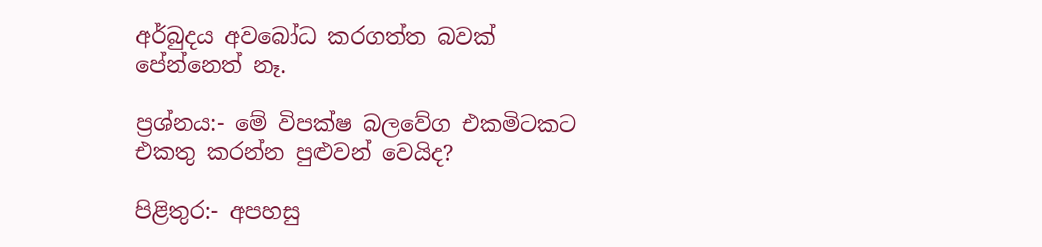අර්බුදය අවබෝධ කරගත්ත බවක් පේන්නෙත් නෑ.

ප්‍රශ්නය:- මේ විපක්ෂ බලවේග එකමිටකට එකතු කරන්න පුළුවන් වෙයිද?

පිළිතුර:- අපහසු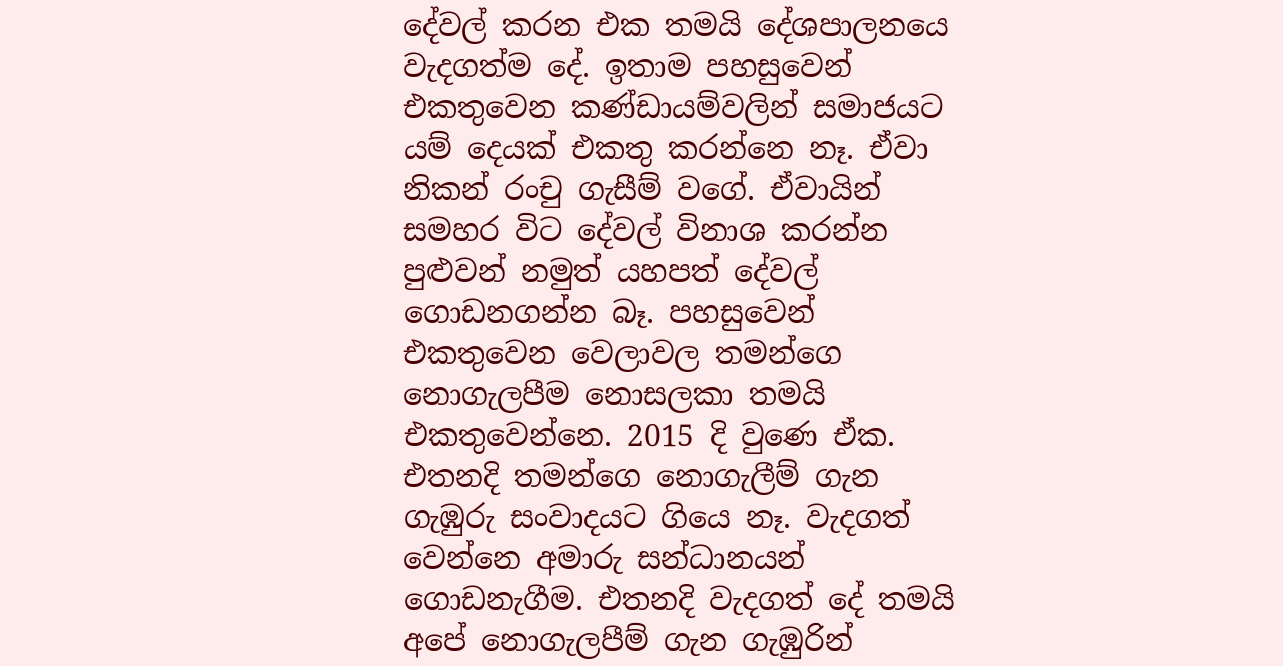දේවල් කරන එක තමයි දේශපාලනයෙ වැදගත්ම දේ. ඉතාම පහසුවෙන් එකතුවෙන කණ්ඩායම්වලින් සමාජයට යම් දෙයක් එකතු කරන්නෙ නෑ. ඒවා නිකන් රංචු ගැසීම් වගේ. ඒවායින් සමහර විට දේවල් විනාශ කරන්න පුළුවන් නමුත් යහපත් දේවල් ගොඩනගන්න බෑ. පහසුවෙන් එකතුවෙන වෙලාවල තමන්ගෙ නොගැලපීම නොසලකා තමයි එකතුවෙන්නෙ. 2015 දි වුණෙ ඒක. එතනදි තමන්ගෙ නොගැලීම් ගැන ගැඹුරු සංවාදයට ගියෙ නෑ. වැදගත් වෙන්නෙ අමාරු සන්ධානයන් ගොඩනැගීම. එතනදි වැදගත් දේ තමයි අපේ නොගැලපීම් ගැන ගැඹුරින්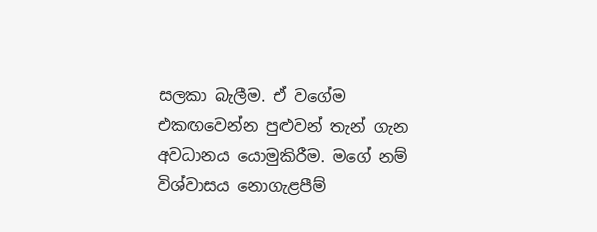සලකා බැලීම. ඒ වගේම එකඟවෙන්න පුළුවන් තැන් ගැන අවධානය යොමුකිරීම. මගේ නම් විශ්වාසය නොගැළපීම්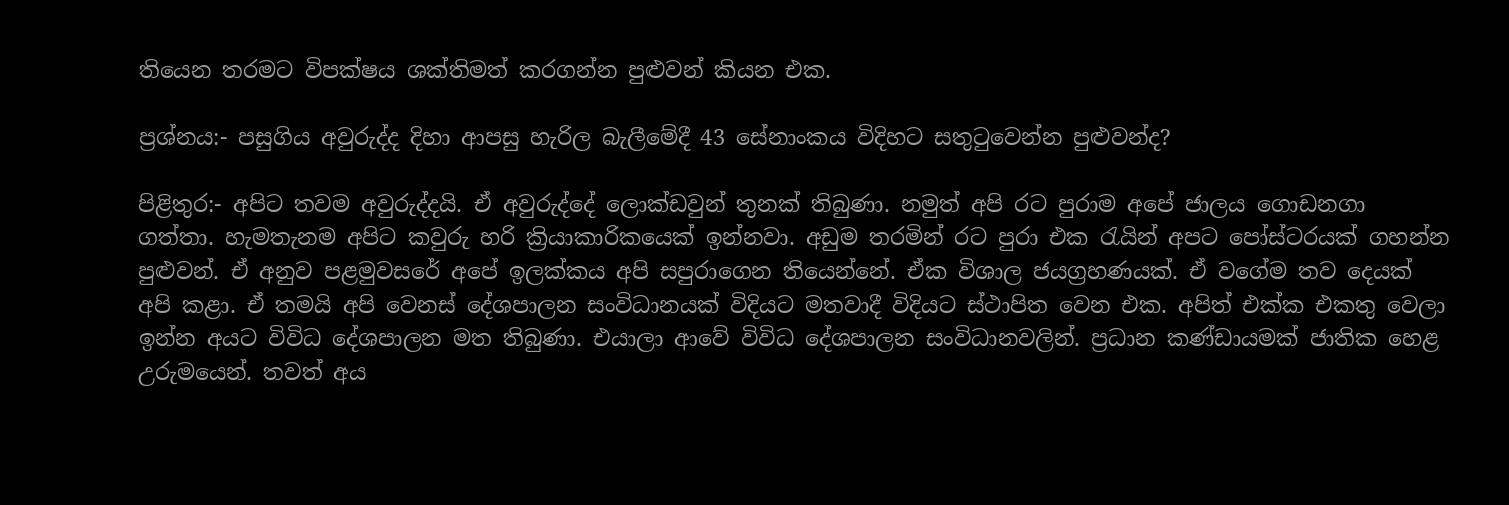තියෙන තරමට විපක්ෂය ශක්තිමත් කරගන්න පුළුවන් කියන එක.

ප්‍රශ්නය:- පසුගිය අවුරුද්ද දිහා ආපසු හැරිල බැලීමේදී 43 සේනාංකය විදිහට සතුටුවෙන්න පුළුවන්ද?

පිළිතුර:- අපිට තවම අවුරුද්දයි. ඒ අවුරුද්දේ ලොක්ඩවුන් තුනක් තිබුණා. නමුත් අපි රට පුරාම අපේ ජාලය ගොඩනගා ගත්තා. හැමතැනම අපිට කවුරු හරි ක්‍රියාකාරිකයෙක් ඉන්නවා. අඩුම තරමින් රට පුරා එක රැයින් අපට පෝස්ටරයක් ගහන්න පුළුවන්. ඒ අනුව පළමුවසරේ අපේ ඉලක්කය අපි සපුරාගෙන තියෙන්නේ. ඒක විශාල ජයග්‍රහණයක්. ඒ වගේම තව දෙයක් අපි කළා. ඒ තමයි අපි වෙනස් දේශපාලන සංවිධානයක් විදියට මතවාදී විදියට ස්ථාපිත වෙන එක. අපිත් එක්ක එකතු වෙලා ඉන්න අයට විවිධ දේශපාලන මත තිබුණා. එයාලා ආවේ විවිධ දේශපාලන සංවිධානවලින්. ප්‍රධාන කණ්ඩායමක් ජාතික හෙළ උරුමයෙන්. තවත් අය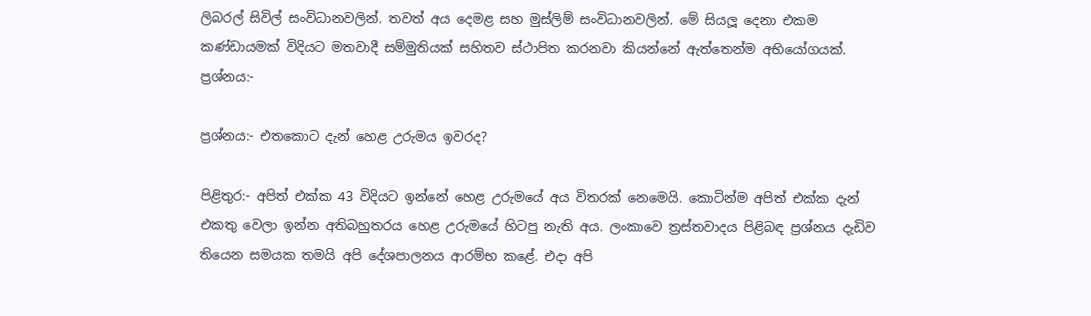ලිබරල් සිවිල් සංවිධානවලින්. තවත් අය දෙමළ සහ මුස්ලිම් සංවිධානවලින්. මේ සියලූ දෙනා එකම කණ්ඩායමක් විදියට මතවාදී සම්මුතියක් සහිතව ස්ථාපිත කරනවා කියන්නේ ඇත්තෙන්ම අභියෝගයක්. ප්‍රශ්නය:-

ප්‍රශ්නය:- එතකොට දැන් හෙළ උරුමය ඉවරද?

පිළිතුර:- අපිත් එක්ක 43 විදියට ඉන්නේ හෙළ උරුමයේ අය විතරක් නෙමෙයි. කොටින්ම අපිත් එක්ක දැන් එකතු වෙලා ඉන්න අතිබහුතරය හෙළ උරුමයේ හිටපු නැති අය. ලංකාවෙ ත්‍රස්තවාදය පිළිබඳ ප්‍රශ්නය දැඩිව තියෙන සමයක තමයි අපි දේශපාලනය ආරම්භ කළේ. එදා අපි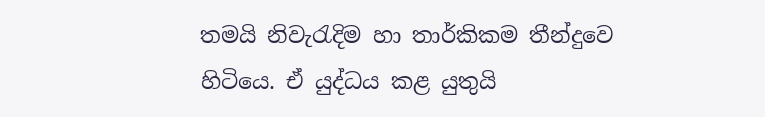තමයි නිවැරැදිම හා තාර්කිකම තීන්දුවෙ හිටියෙ. ඒ යුද්ධය කළ යුතුයි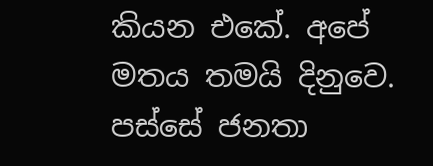කියන එකේ. අපේ මතය තමයි දිනුවෙ. පස්සේ ජනතා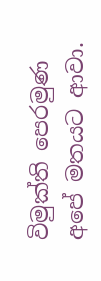විමුක්ති පෙරමුණ අපේ මතයට ආවා.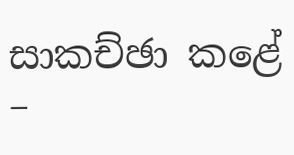සාකච්ඡා කළේ –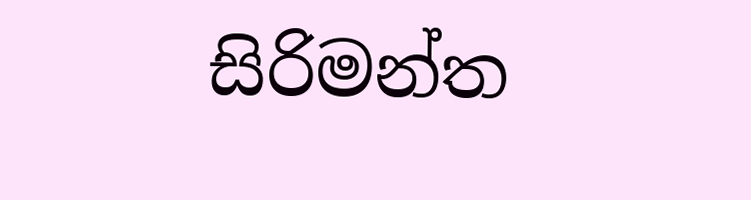සිරිමන්ත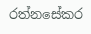රත්නසේකර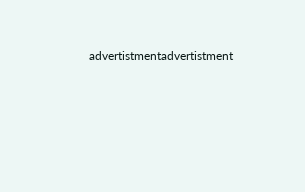advertistmentadvertistment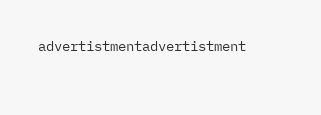advertistmentadvertistment